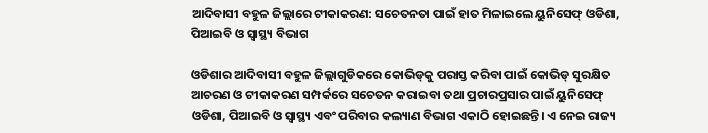ଆଦିବାସୀ ବହୁଳ ଜିଲ୍ଲାରେ ଟୀକାକରଣ: ସଚେତନତା ପାଇଁ ହାତ ମିଳାଇଲେ ୟୁନିସେଫ୍‍ ଓଡିଶା, ପିଆଇବି ଓ ସ୍ୱାସ୍ଥ୍ୟ ବିଭାଗ

ଓଡିଶାର ଆଦିବାସୀ ବହୁଳ ଜିଲ୍ଲାଗୁଡିକରେ କୋଭିଡ୍‍କୁ ପରାସ୍ତ କରିବା ପାଇଁ କୋଭିଡ୍‍ ସୁରକ୍ଷିତ ଆଚରଣ ଓ ଟୀକାକରଣ ସମ୍ପର୍କରେ ସଚେତନ କରାଇବା ତଥା ପ୍ରଚାରପ୍ରସାର ପାଇଁ ୟୁନିସେଫ୍‍ ଓଡିଶା, ପିଆଇବି ଓ ସ୍ୱାସ୍ଥ୍ୟ ଏବଂ ପରିବାର କଲ୍ୟାଣ ବିଭାଗ ଏକାଠି ହୋଇଛନ୍ତି। ଏ ନେଇ ରାଜ୍ୟ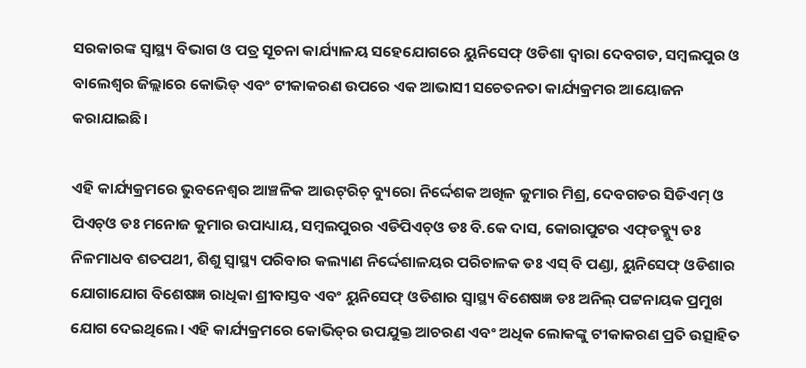ସରକାରଙ୍କ ସ୍ୱାସ୍ଥ୍ୟ ବିଭାଗ ଓ ପତ୍ର ସୂଚନା କାର୍ଯ୍ୟାଳୟ ସହେଯୋଗରେ ୟୁନିସେଫ୍‍ ଓଡିଶା ଦ୍ୱାରା ଦେବଗଡ, ସମ୍ବଲପୁର ଓ ବାଲେଶ୍ୱର ଜିଲ୍ଲାରେ କୋଭିଡ୍‍ ଏବଂ ଟୀକାକରଣ ଉପରେ ଏକ ଆଭାସୀ ସଚେତନତା କାର୍ଯ୍ୟକ୍ରମର ଆୟୋଜନ କରାଯାଇଛି।

ଏହି କାର୍ଯ୍ୟକ୍ରମରେ ଭୁବନେଶ୍ୱର ଆଞ୍ଚଳିକ ଆଉଟ୍‍ରିଚ୍‍ ବ୍ୟୁରୋ ନିର୍ଦ୍ଦେଶକ ଅଖିଳ କୁମାର ମିଶ୍ର, ଦେବଗଡର ସିଡିଏମ୍‍ ଓ ପିଏଚ୍‍ଓ ଡଃ ମନୋଜ କୁମାର ଉପାଧ୍ୟାୟ, ସମ୍ବଲପୁରର ଏଡିପିଏଚ୍‍ଓ ଡଃ ବି.କେ ଦାସ, କୋରାପୁଟର ଏଫ୍‍ଡବ୍ଲ୍ୟୁ ଡଃ ନିଳମାଧବ ଶତପଥୀ, ଶିଶୁ ସ୍ୱାସ୍ଥ୍ୟ ପରିବାର କଲ୍ୟାଣ ନିର୍ଦ୍ଦେଶାଳୟର ପରିଚାଳକ ଡଃ ଏସ୍‍ ବି ପଣ୍ଡା, ୟୁନିସେଫ୍‍ ଓଡିଶାର ଯୋଗାଯୋଗ ବିଶେଷଜ୍ଞ ରାଧିକା ଶ୍ରୀବାସ୍ତବ ଏବଂ ୟୁନିସେଫ୍‍ ଓଡିଶାର ସ୍ୱାସ୍ଥ୍ୟ ବିଶେଷଜ୍ଞ ଡଃ ଅନିଲ୍‍ ପଟ୍ଟନାୟକ ପ୍ରମୁଖ ଯୋଗ ଦେଇଥିଲେ। ଏହି କାର୍ଯ୍ୟକ୍ରମରେ କୋଭିଡ୍‍ର ଉପଯୁକ୍ତ ଆଚରଣ ଏବଂ ଅଧିକ ଲୋକଙ୍କୁ ଟୀକାକରଣ ପ୍ରତି ଉତ୍ସାହିତ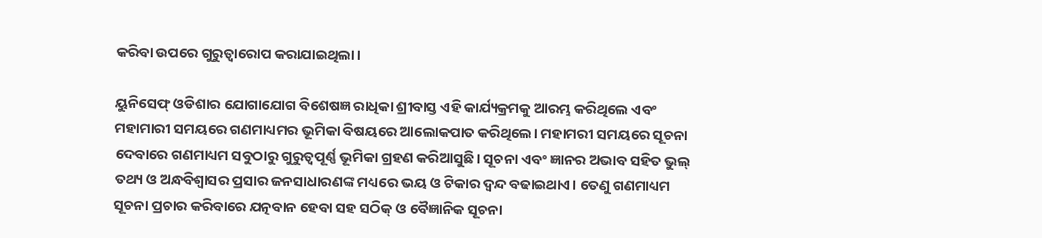କରିବା ଉପରେ ଗୁରୁତ୍ୱାରୋପ କରାଯାଇଥିଲା।

ୟୁନିସେଫ୍‍ ଓଡିଶାର ଯୋଗାଯୋଗ ବିଶେଷଜ୍ଞ ରାଧିକା ଶ୍ରୀବାସ୍ତ ଏହି କାର୍ଯ୍ୟକ୍ରମକୁ ଆରମ୍ଭ କରିଥିଲେ ଏବଂ ମହାମାରୀ ସମୟରେ ଗଣମାଧ୍ୟମର ଭୂମିକା ବିଷୟରେ ଆଲୋକପାତ କରିଥିଲେ। ମହାମରୀ ସମୟରେ ସୂଚନା ଦେବାରେ ଗଣମାଧ୍ୟମ ସବୁଠାରୁ ଗୁରୁତ୍ୱପୂର୍ଣ୍ଣ ଭୂମିକା ଗ୍ରହଣ କରିଆସୁଛି। ସୂଚନା ଏବଂ ଜ୍ଞାନର ଅଭାବ ସହିତ ଭୁଲ୍‍ ତଥ୍ୟ ଓ ଅନ୍ଧବିଶ୍ୱାସର ପ୍ରସାର ଜନସାଧାରଣଙ୍କ ମଧ୍ୟରେ ଭୟ ଓ ଟିକାର ଦ୍ୱନ୍ଦ ବଢାଇଥାଏ। ତେଣୁ ଗଣମାଧ୍ୟମ ସୂଚନା ପ୍ରଚାର କରିବାରେ ଯତ୍ନବାନ ହେବା ସହ ସଠିକ୍‍ ଓ ବୈଜ୍ଞାନିକ ସୂଚନା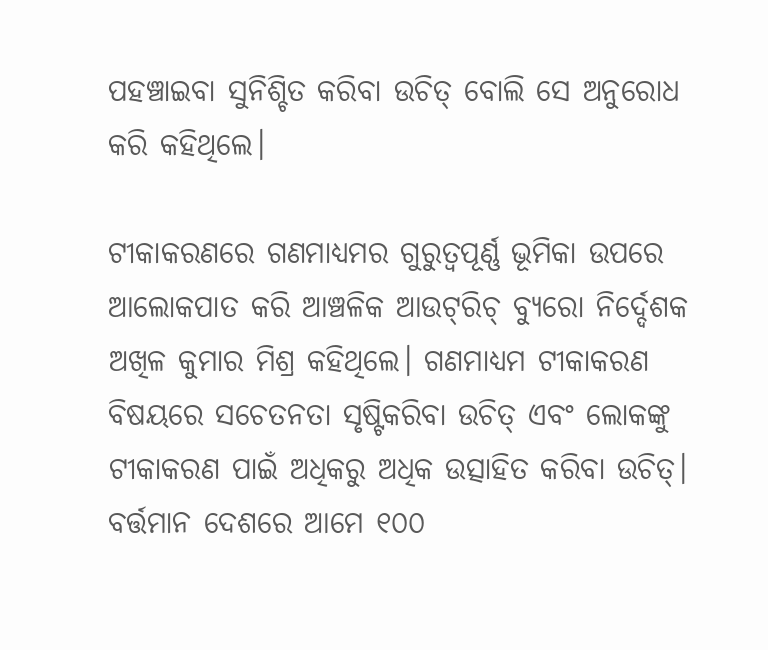ପହଞ୍ଚାଇବା ସୁନିଶ୍ଚିତ କରିବା ଉଚିତ୍‍ ବୋଲି ସେ ଅନୁରୋଧ କରି କହିଥିଲେ।

ଟୀକାକରଣରେ ଗଣମାଧ୍ୟମର ଗୁରୁତ୍ୱପୂର୍ଣ୍ଣ ଭୂମିକା ଉପରେ ଆଲୋକପାତ କରି ଆଞ୍ଚଳିକ ଆଉଟ୍‍ରିଚ୍‍ ବ୍ୟୁରୋ ନିର୍ଦ୍ଦେଶକ ଅଖିଳ କୁମାର ମିଶ୍ର କହିଥିଲେ। ଗଣମାଧ୍ୟମ ଟୀକାକରଣ ବିଷୟରେ ସଚେତନତା ସୃଷ୍ଟିକରିବା ଉଚିତ୍‍ ଏବଂ ଲୋକଙ୍କୁ ଟୀକାକରଣ ପାଇଁ ଅଧିକରୁ ଅଧିକ ଉତ୍ସାହିତ କରିବା ଉଚିତ୍‍। ବର୍ତ୍ତମାନ ଦେଶରେ ଆମେ ୧୦୦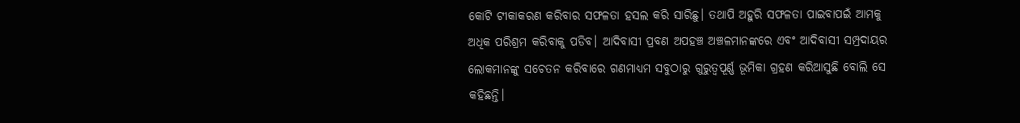କୋଟି ଟୀକାକରଣ କରିବାର ସଫଳତା ହସଲ କରି ସାରିଛୁ। ତଥାପି ଅହୁରି ସଫଳତା ପାଇବାପଇଁ ଆମକୁ ଅଧିକ ପରିଶ୍ରମ କରିବାକୁ ପଡିବ। ଆଦିବାସୀ ପ୍ରବଣ ଅପହଞ୍ଚ ଅଞ୍ଚଳମାନଙ୍କରେ ଏବଂ ଆଦିବାସୀ ସମ୍ପ୍ରଦାୟର ଲୋକମାନଙ୍କୁ ସଚେତନ କରିବାରେ ଗଣମାଧ୍ୟମ ସବୁଠାରୁ ଗୁରୁତ୍ୱପୂର୍ଣ୍ଣ ଭୂମିକା ଗ୍ରହଣ କରିଆସୁଛି ବୋଲି ସେ କହିଛନ୍ତି।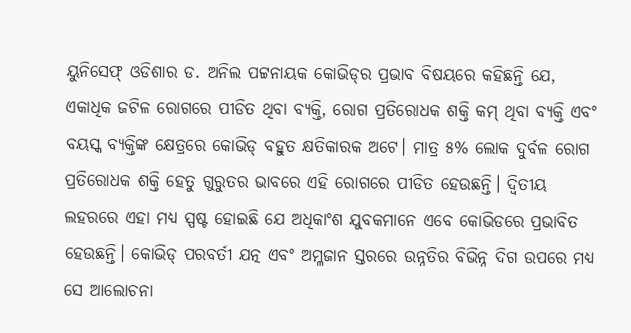ୟୁନିସେଫ୍‍ ଓଡିଶାର ଡ. ଅନିଲ ପଟ୍ଟନାୟକ କୋଭିଡ୍‍ର ପ୍ରଭାବ ବିଷୟରେ କହିଛନ୍ତି ଯେ, ଏକାଧିକ ଜଟିଳ ରୋଗରେ ପୀଡିତ ଥିବା ବ୍ୟକ୍ତି, ରୋଗ ପ୍ରତିରୋଧକ ଶକ୍ତି କମ୍‍ ଥିବା ବ୍ୟକ୍ତି ଏବଂ ବୟସ୍କ ବ୍ୟକ୍ତିଙ୍କ କ୍ଷେତ୍ରରେ କୋଭିଡ୍‍ ବହୁତ କ୍ଷତିକାରକ ଅଟେ। ମାତ୍ର ୫% ଲୋକ ଦୁର୍ବଳ ରୋଗ ପ୍ରତିରୋଧକ ଶକ୍ତି ହେତୁ ଗୁରୁତର ଭାବରେ ଏହି ରୋଗରେ ପୀଡିତ ହେଉଛନ୍ତି। ଦ୍ୱିତୀୟ ଲହରରେ ଏହା ମଧ୍ୟ ସ୍ପଷ୍ଟ ହୋଇଛି ଯେ ଅଧିକାଂଶ ଯୁବକମାନେ ଏବେ କୋଭିଡରେ ପ୍ରଭାବିତ ହେଉଛନ୍ତି। କୋଭିଡ୍‍ ପରବର୍ତୀ ଯତ୍ନ ଏବଂ ଅମ୍ଳଜାନ ସ୍ତରରେ ଉନ୍ନତିର ବିଭିନ୍ନ ଦିଗ ଉପରେ ମଧ୍ୟ ସେ ଆଲୋଚନା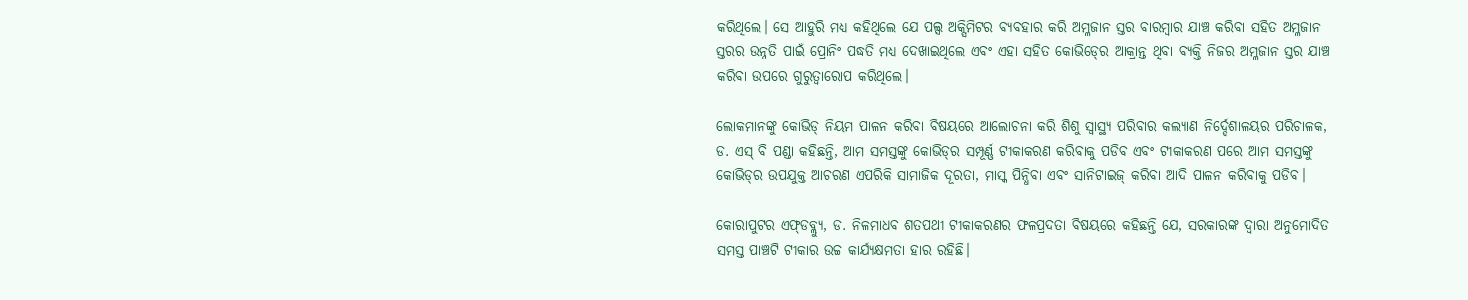କରିଥିଲେ। ସେ ଆହୁରି ମଧ୍ୟ କହିଥିଲେ ଯେ ପଲ୍ସ ଅକ୍ସିମିଟର ବ୍ୟବହାର କରି ଅମ୍ଳଜାନ ସ୍ତର ବାରମ୍ବାର ଯାଞ୍ଚ କରିବା ସହିତ ଅମ୍ଳଜାନ ସ୍ତରର ଉନ୍ନତି ପାଇଁ ପ୍ରୋନିଂ ପଦ୍ଧତି ମଧ୍ୟ ଦେଖାଇଥିଲେ ଏବଂ ଏହା ସହିତ କୋଭିଡ୍‍ରେ ଆକ୍ରାନ୍ତ ଥିବା ବ୍ୟକ୍ତି ନିଜର ଅମ୍ଳଜାନ ସ୍ତର ଯାଞ୍ଚ କରିବା ଉପରେ ଗୁରୁତ୍ୱାରୋପ କରିଥିଲେ।

ଲୋକମାନଙ୍କୁ କୋଭିଡ୍‍ ନିୟମ ପାଳନ କରିବା ବିଷୟରେ ଆଲୋଚନା କରି ଶିଶୁ ସ୍ୱାସ୍ଥ୍ୟ ପରିବାର କଲ୍ୟାଣ ନିର୍ଦ୍ଦେଶାଳୟର ପରିଚାଳକ, ଡ. ଏସ୍‍ ବି ପଣ୍ଡା କହିଛନ୍ତି, ଆମ ସମସ୍ତଙ୍କୁ କୋଭିଡ୍‍ର ସମ୍ପୂର୍ଣ୍ଣ ଟୀକାକରଣ କରିବାକୁ ପଡିବ ଏବଂ ଟୀକାକରଣ ପରେ ଆମ ସମସ୍ତଙ୍କୁ କୋଭିଡ୍‍ର ଉପଯୁକ୍ତ ଆଚରଣ ଏପରିକି ସାମାଜିକ ଦୂରତା, ମାସ୍କ ପିନ୍ଧିବା ଏବଂ ସାନିଟାଇଜ୍‍ କରିବା ଆଦି ପାଳନ କରିବାକୁ ପଡିବ।

କୋରାପୁଟର ଏଫ୍‍ଡବ୍ଲ୍ୟୁ, ଡ. ନିଳମାଧବ ଶତପଥୀ ଟୀକାକରଣର ଫଳପ୍ରଦତା ବିଷୟରେ କହିଛନ୍ତି ଯେ, ସରକାରଙ୍କ ଦ୍ୱାରା ଅନୁମୋଦିତ ସମସ୍ତ ପାଞ୍ଚଟି ଟୀକାର ଉଚ୍ଚ କାର୍ଯ୍ୟକ୍ଷମତା ହାର ରହିଛି।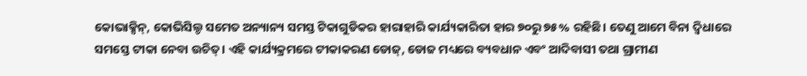କୋଭାକ୍ସିନ୍‍, କୋଭିସିଲ୍ଡ ସମେତ ଅନ୍ୟାନ୍ୟ ସମସ୍ତ ଟିକାଗୁଡିକର ହାରାହାରି କାର୍ଯ୍ୟକାରିତା ହାର ୭୦ରୁ ୭୫% ରହିଛି। ତେଣୁ ଆମେ ବିନା ଦ୍ୱିଧାରେ ସମସ୍ତେ ଟୀକା ନେବା ଉଚିତ୍‍। ଏହି କାର୍ଯ୍ୟକ୍ରମରେ ଟୀକାକରଣ ଡୋଜ୍‍, ଡୋଜ ମଧ୍ୟରେ ବ୍ୟବଧାନ ଏବଂ ଆଦିବାସୀ ତଥା ଗ୍ରାମୀଣ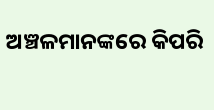ଅଞ୍ଚଳମାନଙ୍କରେ କିପରି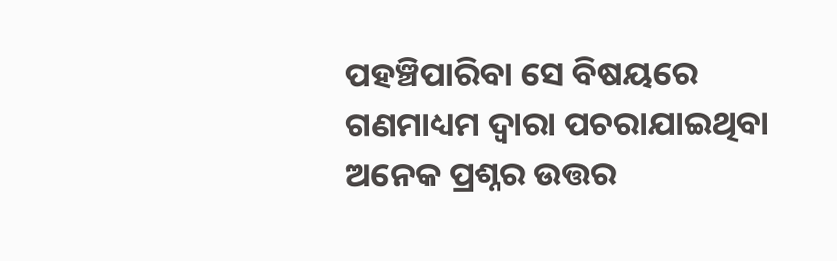ପହଞ୍ଚିପାରିବା ସେ ବିଷୟରେ ଗଣମାଧ୍ୟମ ଦ୍ୱାରା ପଚରାଯାଇଥିବା ଅନେକ ପ୍ରଶ୍ନର ଉତ୍ତର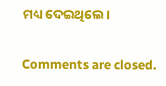ମଧ୍ୟ ଦେଇଥିଲେ।

Comments are closed.